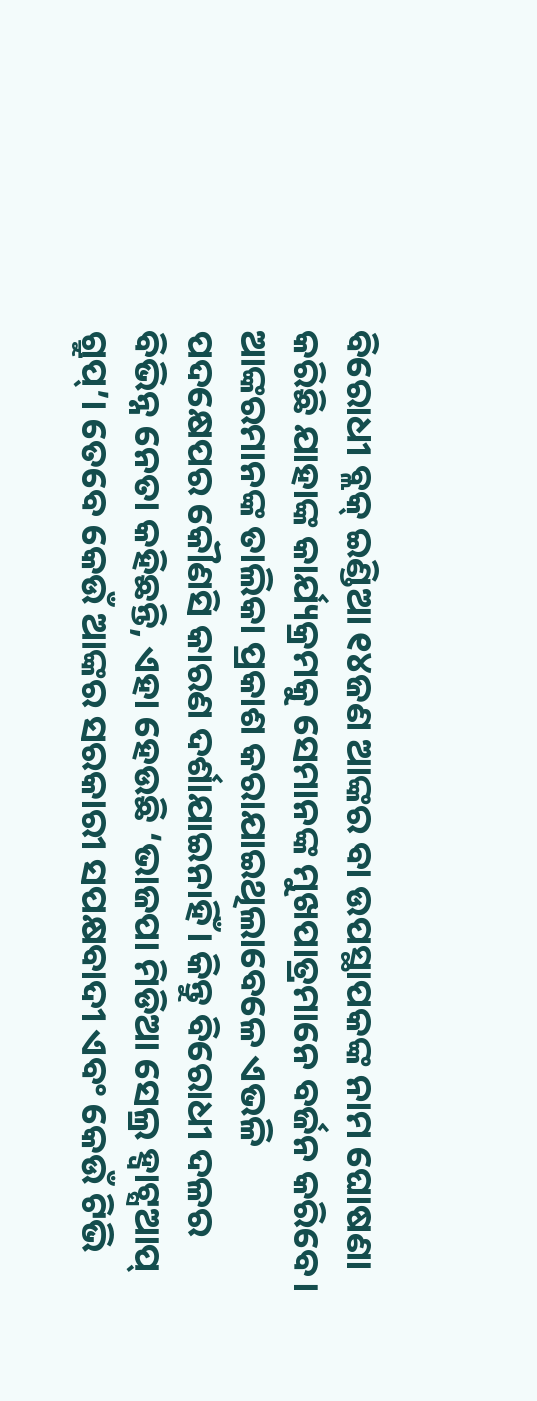ବିରୋଧୀ ବ୍ଲକ୍ ଇଣ୍ଡିଆ ୧୪ଜଣ ଆଙ୍କର ବା ଉପସ୍ଥାପକଙ୍କ ନାମ ଘୋଷଣା କରିଛି ଯାହାଙ୍କ କାର୍ଯ୍ୟକ୍ରମକୁ ସେମାନଙ୍କ ମୁଖପାତ୍ରମାନେ ବର୍ଜନ କରିବେ। ଆଙ୍କରମାନଙ୍କ ତାଲିକା ପ୍ରକାଶ କରାଯାଇଥିଲାବେଳେ ଏଭଳି ପଦକ୍ଷେପର କୌଣସି କାରଣ ଦର୍ଶାଯାଇନାହିଁ। କିନ୍ତୁ ବିରୋଧୀ ଦଳର ବିଭିନ୍ନ ନେତା କହିଛନ୍ତି, ଏହା ହେଉଛି ‘ଭାଜପା ମିଡିଆ ସେଲ୍ର ହ୍ବାଟ୍ସଆପ୍ ଗ୍ରୁପ୍’। ତେବେ କେଉଁ ଆଙ୍କର ସରକାରୀ ସପକ୍ଷବାଦୀ ଏବଂ କେଉଁ ଟିଭି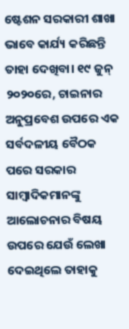ଷ୍ଟେଶନ ସରକାରୀ ଶାଖା ଭାବେ କାର୍ଯ୍ୟ କରିଛନ୍ତି ତାହା ଦେଖିବା। ୧୯ ଜୁନ୍ ୨୦୨୦ରେ, ଚାଇନାର ଅନୁପ୍ରବେଶ ଉପରେ ଏକ ସର୍ବଦଳୀୟ ବୈଠକ ପରେ ସରକାର ସାମ୍ବାଦିକମାନଙ୍କୁ ଆଲୋଚନାର ବିଷୟ ଉପରେ ଯେଉଁ ଲେଖା ଦେଇଥିଲେ ତାହାକୁ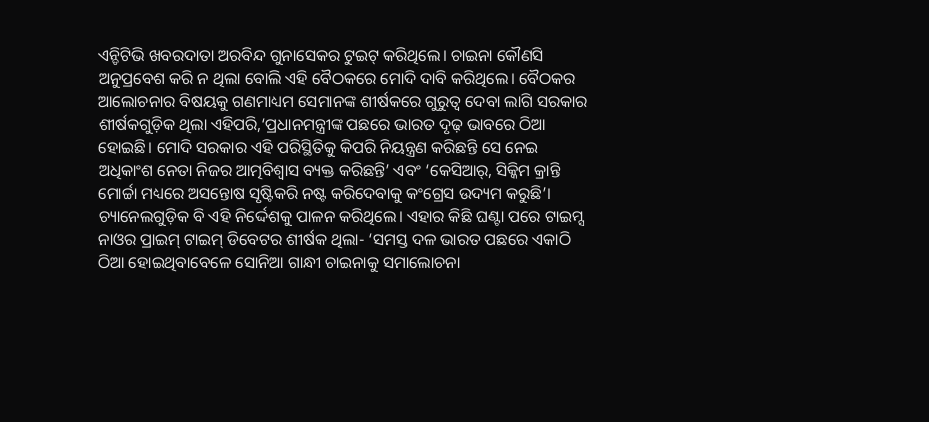ଏନ୍ଡିଟିଭି ଖବରଦାତା ଅରବିନ୍ଦ ଗୁନାସେକର ଟୁଇଟ୍ କରିଥିଲେ। ଚାଇନା କୌଣସି ଅନୁପ୍ରବେଶ କରି ନ ଥିଲା ବୋଲି ଏହି ବୈଠକରେ ମୋଦି ଦାବି କରିଥିଲେ। ବୈଠକର ଆଲୋଚନାର ବିଷୟକୁ ଗଣମାଧ୍ୟମ ସେମାନଙ୍କ ଶୀର୍ଷକରେ ଗୁରୁତ୍ୱ ଦେବା ଲାଗି ସରକାର ଶୀର୍ଷକଗୁଡ଼ିକ ଥିଲା ଏହିପରି,‘ପ୍ରଧାନମନ୍ତ୍ରୀଙ୍କ ପଛରେ ଭାରତ ଦୃଢ଼ ଭାବରେ ଠିଆ ହୋଇଛି। ମୋଦି ସରକାର ଏହି ପରିସ୍ଥିତିକୁ କିପରି ନିୟନ୍ତ୍ରଣ କରିଛନ୍ତି ସେ ନେଇ ଅଧିକାଂଶ ନେତା ନିଜର ଆତ୍ମବିଶ୍ୱାସ ବ୍ୟକ୍ତ କରିଛନ୍ତି’ ଏବଂ ‘କେସିଆର୍, ସିକ୍କିମ କ୍ରାନ୍ତି ମୋର୍ଚ୍ଚା ମଧ୍ୟରେ ଅସନ୍ତୋଷ ସୃଷ୍ଟିକରି ନଷ୍ଟ କରିଦେବାକୁ କଂଗ୍ରେସ ଉଦ୍ୟମ କରୁଛି’। ଚ୍ୟାନେଲଗୁଡ଼ିକ ବି ଏହି ନିର୍ଦ୍ଦେଶକୁ ପାଳନ କରିଥିଲେ। ଏହାର କିଛି ଘଣ୍ଟା ପରେ ଟାଇମ୍ସ ନାଓର ପ୍ରାଇମ୍ ଟାଇମ୍ ଡିବେଟର ଶୀର୍ଷକ ଥିଲା- ‘ସମସ୍ତ ଦଳ ଭାରତ ପଛରେ ଏକାଠି ଠିଆ ହୋଇଥିବାବେଳେ ସୋନିଆ ଗାନ୍ଧୀ ଚାଇନାକୁ ସମାଲୋଚନା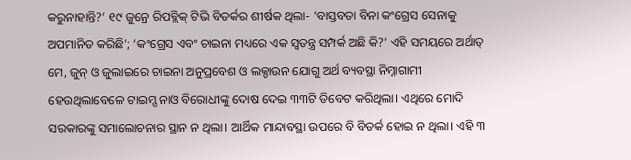କରୁନାହାନ୍ତି?’ ୧୯ ଜୁନ୍ରେ ରିପବ୍ଲିକ୍ ଟିଭି ବିତର୍କର ଶୀର୍ଷକ ଥିଲା- ‘ବାସ୍ତବତା ବିନା କଂଗ୍ରେସ ସେନାକୁ ଅପମାନିତ କରିଛି’; ‘କଂଗ୍ରେସ ଏବଂ ଚାଇନା ମଧ୍ୟରେ ଏକ ସ୍ବତନ୍ତ୍ର ସମ୍ପର୍କ ଅଛି କି?’ ଏହି ସମୟରେ ଅର୍ଥାତ୍ ମେ, ଜୁନ୍ ଓ ଜୁଲାଇରେ ଚାଇନା ଅନୁପ୍ରବେଶ ଓ ଲକ୍ଡାଉନ ଯୋଗୁ ଅର୍ଥ ବ୍ୟବସ୍ଥା ନିମ୍ନାଗାମୀ ହେଉଥିଲାବେଳେ ଟାଇମ୍ସ ନାଓ ବିରୋଧୀଙ୍କୁ ଦୋଷ ଦେଇ ୩୩ଟି ଡିବେଟ କରିଥିଲା। ଏଥିରେ ମୋଦି ସରକାରଙ୍କୁ ସମାଲୋଚନାର ସ୍ଥାନ ନ ଥିଲା। ଆର୍ଥିକ ମାନ୍ଦାବସ୍ଥା ଉପରେ ବି ବିତର୍କ ହୋଇ ନ ଥିଲା। ଏହି ୩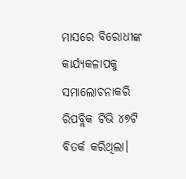ମାସରେ ବିରୋଧୀଙ୍କ କାର୍ଯ୍ୟକଳାପକୁ ସମାଲୋଚନାକରି ରିପବ୍ଲିକ ଟିଭି ୪୭ଟି ବିତର୍କ କରିଥିଲା।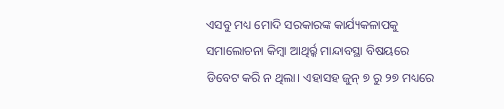ଏସବୁ ମଧ୍ୟ ମୋଦି ସରକାରଙ୍କ କାର୍ଯ୍ୟକଳାପକୁ ସମାଲୋଚନା କିମ୍ବା ଆଥିର୍ର୍କ ମାନ୍ଦାବସ୍ଥା ବିଷୟରେ ଡିବେଟ କରି ନ ଥିଲା। ଏହାସହ ଜୁନ୍ ୭ ରୁ ୨୭ ମଧ୍ୟରେ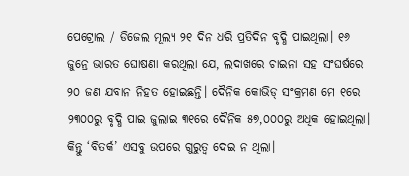ପେଟ୍ରୋଲ / ଡିଜେଲ ମୂଲ୍ୟ ୨୧ ଦିନ ଧରି ପ୍ରତିଦିନ ବୃଦ୍ଧି ପାଇଥିଲା। ୧୬ ଜୁନ୍ରେ ଭାରତ ଘୋଷଣା କରଥିଲା ଯେ, ଲଦାଖରେ ଚାଇନା ସହ ସଂଘର୍ଷରେ ୨୦ ଜଣ ଯବାନ ନିହତ ହୋଇଛନ୍ତି। ଦୈନିକ କୋଭିଡ୍ ସଂକ୍ରମଣ ମେ ୧ରେ ୨୩୦୦ରୁ ବୃଦ୍ଧି ପାଇ ଜୁଲାଇ ୩୧ରେ ଦୈନିକ ୫୭,୦୦୦ରୁ ଅଧିକ ହୋଇଥିଲା। କିନ୍ତୁ ‘ବିତର୍କ’ ଏସବୁ ଉପରେ ଗୁରୁତ୍ୱ ଦେଇ ନ ଥିଲା।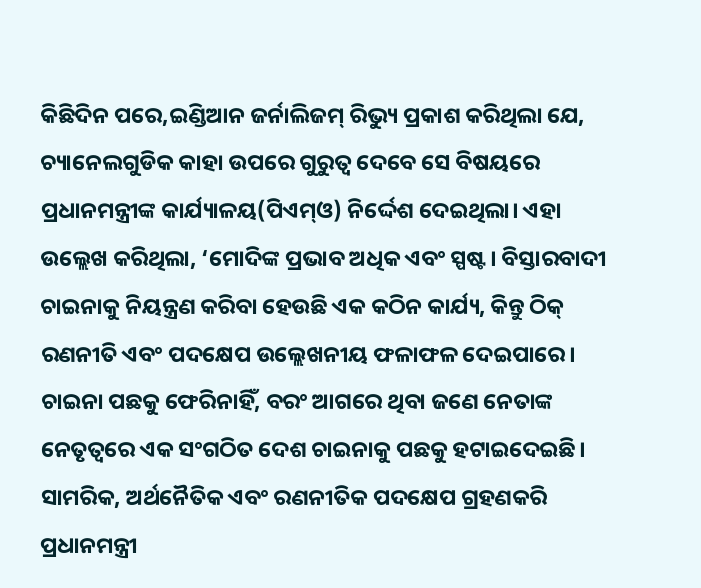କିଛିଦିନ ପରେ,ଇଣ୍ଡିଆନ ଜର୍ନାଲିଜମ୍ ରିଭ୍ୟୁ ପ୍ରକାଶ କରିଥିଲା ଯେ, ଚ୍ୟାନେଲଗୁଡିକ କାହା ଉପରେ ଗୁରୁତ୍ୱ ଦେବେ ସେ ବିଷୟରେ ପ୍ରଧାନମନ୍ତ୍ରୀଙ୍କ କାର୍ଯ୍ୟାଳୟ(ପିଏମ୍ଓ) ନିର୍ଦ୍ଦେଶ ଦେଇଥିଲା। ଏହା ଉଲ୍ଲେଖ କରିଥିଲା, ‘ମୋଦିଙ୍କ ପ୍ରଭାବ ଅଧିକ ଏବଂ ସ୍ପଷ୍ଟ। ବିସ୍ତାରବାଦୀ ଚାଇନାକୁ ନିୟନ୍ତ୍ରଣ କରିବା ହେଉଛି ଏକ କଠିନ କାର୍ଯ୍ୟ, କିନ୍ତୁ ଠିକ୍ ରଣନୀତି ଏବଂ ପଦକ୍ଷେପ ଉଲ୍ଲେଖନୀୟ ଫଳାଫଳ ଦେଇପାରେ। ଚାଇନା ପଛକୁ ଫେରିନାହିଁ, ବରଂ ଆଗରେ ଥିବା ଜଣେ ନେତାଙ୍କ ନେତୃତ୍ୱରେ ଏକ ସଂଗଠିତ ଦେଶ ଚାଇନାକୁ ପଛକୁ ହଟାଇଦେଇଛି। ସାମରିକ, ଅର୍ଥନୈତିକ ଏବଂ ରଣନୀତିକ ପଦକ୍ଷେପ ଗ୍ରହଣକରି ପ୍ରଧାନମନ୍ତ୍ରୀ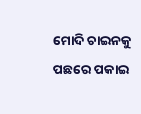ମୋଦି ଚାଇନକୁ ପଛରେ ପକାଇ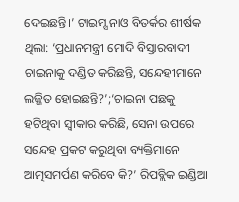ଦେଇଛନ୍ତି।’ ଟାଇମ୍ସ ନାଓ ବିତର୍କର ଶୀର୍ଷକ ଥିଲା: ‘ପ୍ରଧାନମନ୍ତ୍ରୀ ମୋଦି ବିସ୍ତାରବାଦୀ ଚାଇନାକୁ ଦଣ୍ଡିତ କରିଛନ୍ତି, ସନ୍ଦେହୀମାନେ ଲଜ୍ଜିତ ହୋଇଛନ୍ତି?’;‘ଚାଇନା ପଛକୁ ହଟିଥିବା ସ୍ବୀକାର କରିଛି, ସେନା ଉପରେ ସନ୍ଦେହ ପ୍ରକଟ କରୁଥିବା ବ୍ୟକ୍ତିମାନେ ଆତ୍ମସମର୍ପଣ କରିବେ କି?’ ରିପବ୍ଲିକ ଇଣ୍ଡିଆ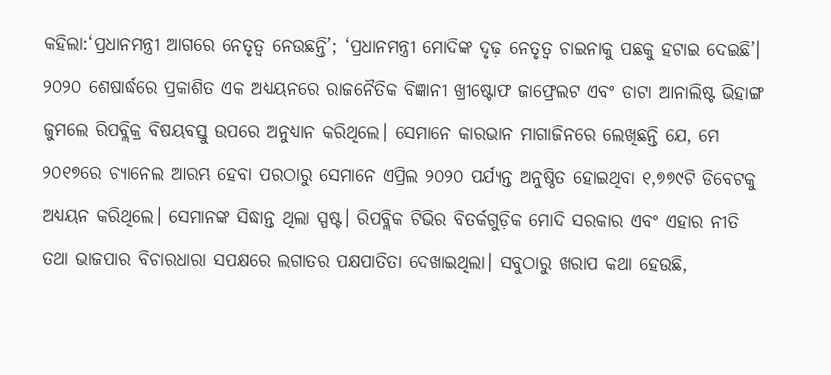କହିଲା:‘ପ୍ରଧାନମନ୍ତ୍ରୀ ଆଗରେ ନେତୃତ୍ୱ ନେଉଛନ୍ତି’; ‘ପ୍ରଧାନମନ୍ତ୍ରୀ ମୋଦିଙ୍କ ଦୃଢ଼ ନେତୃତ୍ୱ ଚାଇନାକୁ ପଛକୁ ହଟାଇ ଦେଇଛି’। ୨୦୨୦ ଶେଷାର୍ଦ୍ଧରେ ପ୍ରକାଶିତ ଏକ ଅଧ୍ୟୟନରେ ରାଜନୈତିକ ବିଜ୍ଞାନୀ ଖ୍ରୀଷ୍ଟୋଫ ଜାଫ୍ରେଲଟ ଏବଂ ଡାଟା ଆନାଲିଷ୍ଟ ଭିହାଙ୍ଗ ଜୁମଲେ ରିପବ୍ଲିକ୍ର ବିଷୟବସ୍ତୁ ଉପରେ ଅନୁଧ୍ୟାନ କରିଥିଲେ। ସେମାନେ କାରଭାନ ମାଗାଜିନରେ ଲେଖିଛନ୍ତି ଯେ, ମେ ୨୦୧୭ରେ ଚ୍ୟାନେଲ ଆରମ୍ଭ ହେବା ପରଠାରୁ ସେମାନେ ଏପ୍ରିଲ ୨୦୨୦ ପର୍ଯ୍ୟନ୍ତ ଅନୁଷ୍ଠିତ ହୋଇଥିବା ୧,୭୭୯ଟି ଡିବେଟକୁ ଅଧ୍ୟୟନ କରିଥିଲେ। ସେମାନଙ୍କ ସିଦ୍ଧାନ୍ତ ଥିଲା ସ୍ପଷ୍ଟ। ରିପବ୍ଲିକ ଟିଭିର ବିତର୍କଗୁଡ଼ିକ ମୋଦି ସରକାର ଏବଂ ଏହାର ନୀତି ତଥା ଭାଜପାର ବିଚାରଧାରା ସପକ୍ଷରେ ଲଗାତର ପକ୍ଷପାତିତା ଦେଖାଇଥିଲା। ସବୁଠାରୁ ଖରାପ କଥା ହେଉଛି,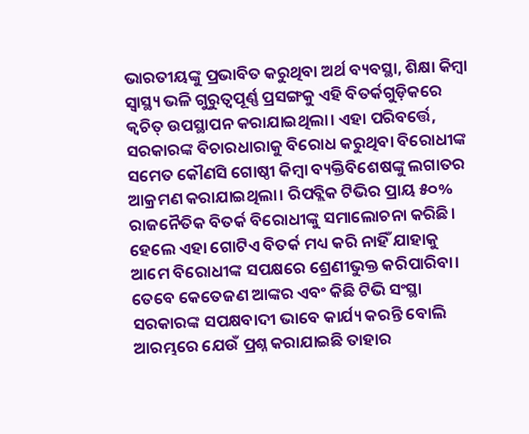ଭାରତୀୟଙ୍କୁ ପ୍ରଭାବିତ କରୁଥିବା ଅର୍ଥ ବ୍ୟବସ୍ଥା, ଶିକ୍ଷା କିମ୍ବା ସ୍ବାସ୍ଥ୍ୟ ଭଳି ଗୁରୁତ୍ୱପୂର୍ଣ୍ଣ ପ୍ରସଙ୍ଗକୁ ଏହି ବିତର୍କଗୁଡ଼ିକରେ କ୍ୱଚିତ୍ ଉପସ୍ଥାପନ କରାଯାଇଥିଲା। ଏହା ପରିବର୍ତ୍ତେ, ସରକାରଙ୍କ ବିଚାରଧାରାକୁ ବିରୋଧ କରୁଥିବା ବିରୋଧୀଙ୍କ ସମେତ କୌଣସି ଗୋଷ୍ଠୀ କିମ୍ବା ବ୍ୟକ୍ତିବିଶେଷଙ୍କୁ ଲଗାତର ଆକ୍ରମଣ କରାଯାଇଥିଲା। ରିପବ୍ଲିକ ଟିଭିର ପ୍ରାୟ ୫୦% ରାଜନୈତିକ ବିତର୍କ ବିରୋଧୀଙ୍କୁ ସମାଲୋଚନା କରିଛି। ହେଲେ ଏହା ଗୋଟିଏ ବିତର୍କ ମଧ୍ୟ କରି ନାହିଁ ଯାହାକୁ ଆମେ ବିରୋଧୀଙ୍କ ସପକ୍ଷରେ ଶ୍ରେଣୀଭୁକ୍ତ କରିପାରିବା।
ତେବେ କେତେଜଣ ଆଙ୍କର ଏବଂ କିଛି ଟିଭି ସଂସ୍ଥା ସରକାରଙ୍କ ସପକ୍ଷବାଦୀ ଭାବେ କାର୍ଯ୍ୟ କରନ୍ତି ବୋଲି ଆରମ୍ଭରେ ଯେଉଁ ପ୍ରଶ୍ନ କରାଯାଇଛି ତାହାର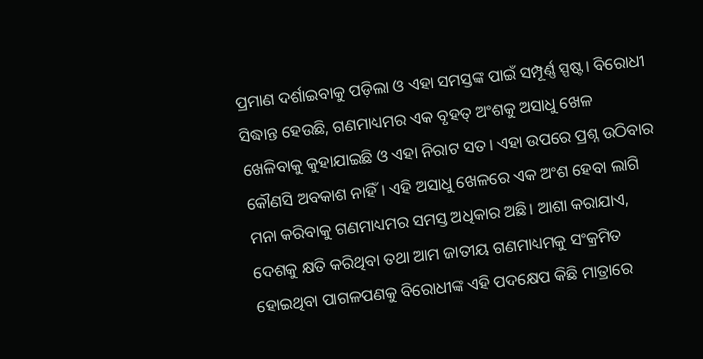ପ୍ରମାଣ ଦର୍ଶାଇବାକୁ ପଡ଼ିଲା ଓ ଏହା ସମସ୍ତଙ୍କ ପାଇଁ ସମ୍ପୂର୍ଣ୍ଣ ସ୍ପଷ୍ଟ। ବିରୋଧୀ ସିଦ୍ଧାନ୍ତ ହେଉଛି, ଗଣମାଧ୍ୟମର ଏକ ବୃହତ୍ ଅଂଶକୁ ଅସାଧୁ ଖେଳ ଖେଳିବାକୁ କୁହାଯାଇଛି ଓ ଏହା ନିରାଟ ସତ। ଏହା ଉପରେ ପ୍ରଶ୍ନ ଉଠିବାର କୌଣସି ଅବକାଶ ନାହିଁ। ଏହି ଅସାଧୁ ଖେଳରେ ଏକ ଅଂଶ ହେବା ଲାଗି ମନା କରିବାକୁ ଗଣମାଧ୍ୟମର ସମସ୍ତ ଅଧିକାର ଅଛି। ଆଶା କରାଯାଏ, ଦେଶକୁ କ୍ଷତି କରିଥିବା ତଥା ଆମ ଜାତୀୟ ଗଣମାଧ୍ୟମକୁ ସଂକ୍ରମିତ ହୋଇଥିବା ପାଗଳପଣକୁ ବିରୋଧୀଙ୍କ ଏହି ପଦକ୍ଷେପ କିଛି ମାତ୍ରାରେ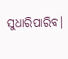ସୁଧାରିପାରିବ।